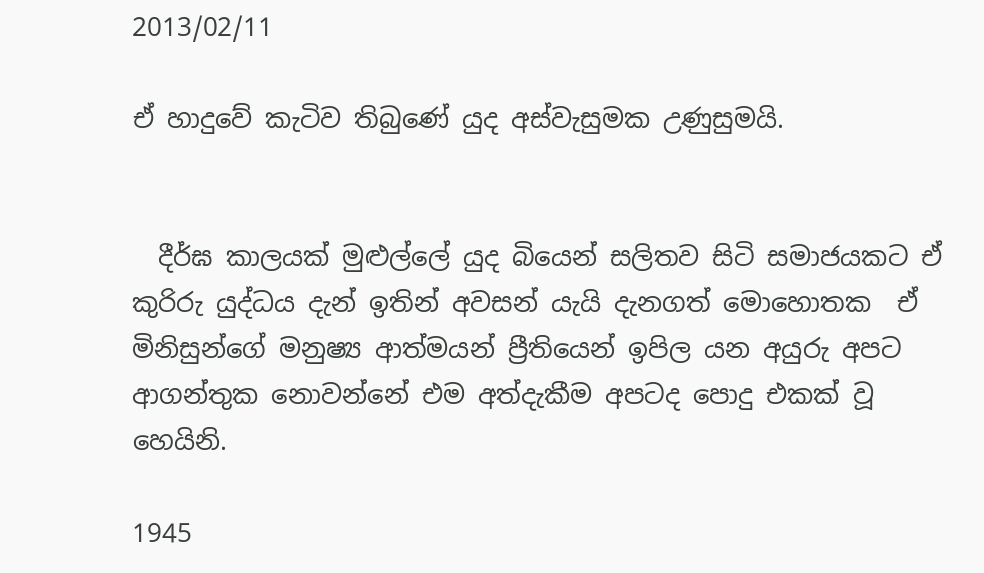2013/02/11

ඒ හාදුවේ කැටිව තිබුණේ යුද අස්වැසුමක උණුසුමයි.


  දීර්ඝ කාලයක් මුළුල්ලේ යුද බියෙන් සලිතව සිටි සමාජයකට ඒ කුරිරු යුද්ධය දැන් ඉතින් අවසන් යැයි දැනගත් මොහොතක  ඒ මිනිසුන්ගේ මනුෂ්‍ය ආත්මයන් ප්‍රීතියෙන් ඉපිල යන අයුරු අපට ආගන්තුක නොවන්නේ එම අත්දැකීම අපටද පොදු එකක් වූ හෙයිනි.

1945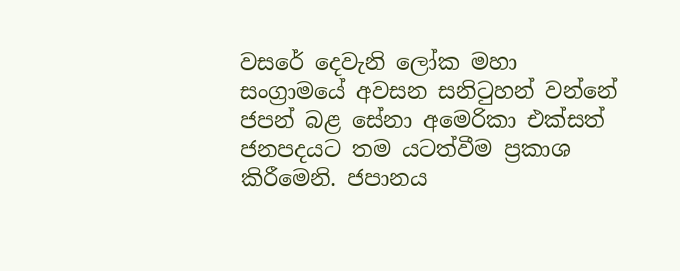වසරේ දෙවැනි ලෝක මහා සංග්‍රාමයේ අවසන සනිටුහන් වන්නේ ජපන් බළ සේනා අමෙරිකා එක්සත් ජනපදයට තම යටත්වීම ප්‍රකාශ කිරීමෙනි. ජපානය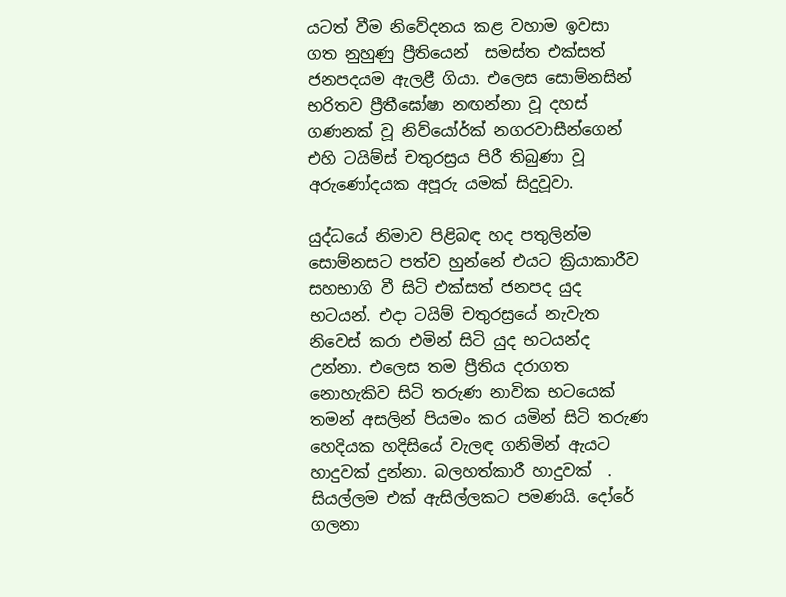යටත් වීම නිවේදනය කළ වහාම ඉවසා ගත නුහුණු ප්‍රීතියෙන්  සමස්ත එක්සත් ජනපදයම ඇලළී ගියා. එලෙස සොම්නසින් භරිතව ප්‍රීතීඝෝෂා නඟන්නා වූ දහස් ගණනක් වූ නිව්යෝර්ක් නගරවාසීන්ගෙන් එහි ටයිම්ස් චතුරස්‍රය පිරී තිබුණා වූ අරුණෝදයක අපූරු යමක් සිදුවූවා.

යුද්ධයේ නිමාව පිළිබඳ හද පතුලින්ම සොම්නසට පත්ව හුන්නේ එයට ක්‍රියාකාරීව සහභාගි වී සිටි එක්සත් ජනපද යුද භටයන්. එදා ටයිම් චතුරස්‍රයේ නැවැත නිවෙස් කරා එමින් සිටි යුද භටයන්ද උන්නා. එලෙස තම ප්‍රීතිය දරාගත නොහැකිව සිටි තරුණ නාවික භටයෙක් තමන් අසලින් පියමං කර යමින් සිටි තරුණ හෙදියක හදිසියේ වැලඳ ගනිමින් ඇයට හාදුවක් දුන්නා. බලහත්කාරී හාදුවක්  . සියල්ලම එක් ඇසිල්ලකට පමණයි. දෝරේ ගලනා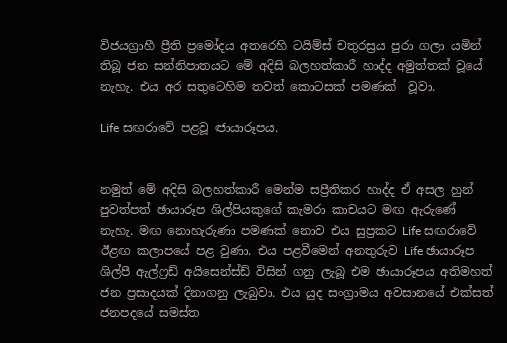විජයග්‍රාහී ප්‍රීති ප්‍රමෝදය අතරෙහි ටයිම්ස් චතුරස්‍රය පුරා ගලා යමින් තිබූ ජන සන්නිපාතයට මේ අදිසි බලහත්කාරී හාද්ද අමුත්තක් වූයේ නැහැ. එය අර සතුටෙහිම තවත් කොටසක් පමණක්  වූවා.

Life සඟරාවේ පළවූ ඦායාරූපය.


නමුත් මේ අදිසි බලහත්කාරී මෙන්ම සප්‍රීතිකර හාද්ද ඒ අසල හුන් පුවත්පත් ඡායාරූප ශිල්පියකුගේ කැමරා කාචයට මඟ ඇරුණේ නැහැ. මඟ නොහැරුණා පමණක් නොව එය සුප්‍රකට Life සඟරාවේ ඊළඟ කලාපයේ පළ වුණා. එය පළවීමෙන් අනතුරුව Life ඡායාරූප ශිල්පී ඇල්ෆ්‍රඩ් අයිසෙන්ස්ඩ් විසින් ගනු ලැබූ එම ඡායාරූපය අතිමහත් ජන ප්‍රසාදයක් දිනාගනු ලැබුවා. එය යුද සංග්‍රාමය අවසානයේ එක්සත් ජනපදයේ සමස්ත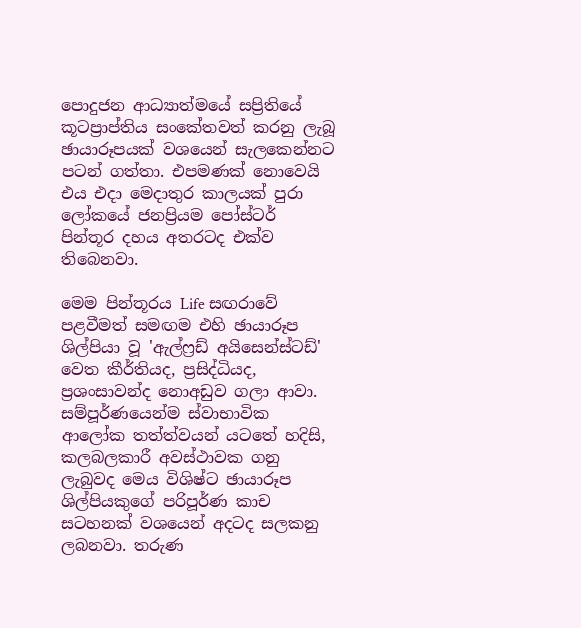පොදුජන ආධ්‍යාත්මයේ සප්‍රිතියේ කූටප්‍රාප්තිය සංකේතවත් කරනු ලැබූ ඡායාරූපයක් වශයෙන් සැලකෙන්නට පටන් ගත්තා. එපමණක් නොවෙයි එය එදා මෙදාතුර කාලයක් පුරා ලෝකයේ ජනප්‍රියම පෝස්ටර් පින්තූර දහය අතරටද එක්ව තිබෙනවා.

මෙම පින්තූරය Life සඟරාවේ පළවීමත් සමඟම එහි ඡායාරූප ශිල්පියා වූ 'ඇල්ෆ්‍රඩ් අයිසෙන්ස්ටඩ්' වෙත කීර්තියද, ප්‍රසිද්ධියද, ප්‍රශංසාවන්ද නොඅඩුව ගලා ආවා. සම්පූර්ණයෙන්ම ස්වාභාවික ආලෝක තත්ත්වයන් යටතේ හදිසි, කලබලකාරී අවස්ථාවක ගනු ලැබුවද මෙය විශිෂ්ට ඡායාරූප ශිල්පියකුගේ පරිපූර්ණ කාච සටහනක් වශයෙන් අදටද සලකනු ලබනවා. තරුණ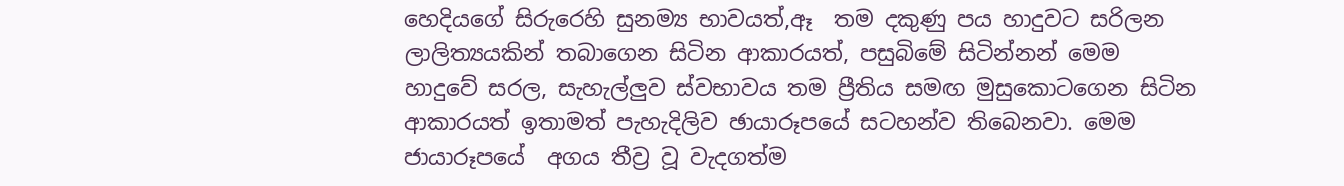හෙදියගේ සිරුරෙහි සුනම්‍ය භාවයත්,ඈ  තම දකුණු පය හාදුවට සරිලන ලාලිත්‍යයකින් තබාගෙන සිටින ආකාරයත්, පසුබිමේ සිටින්නන් මෙම හාදුවේ සරල, සැහැල්ලුව ස්වභාවය තම ප්‍රීතිය සමඟ මුසුකොටගෙන සිටින ආකාරයත් ඉතාමත් පැහැදිලිව ඡායාරූපයේ සටහන්ව තිබෙනවා. මෙම ජායාරූපයේ  අගය තීව්‍ර වූ වැදගත්ම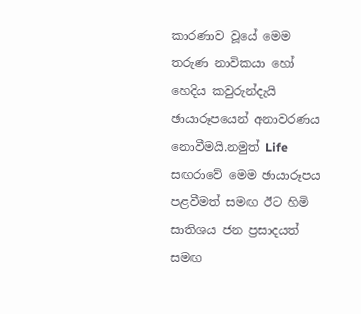කාරණාව වූයේ මෙම තරුණ නාවිකයා හෝ හෙදිය කවුරුන්දැයි ඡායාරූපයෙන් අනාවරණය නොවීමයි.නමුත් Life සඟරාවේ මෙම ඡායාරූපය පළවීමත් සමඟ ඊට හිමි සාතිශය ජන ප්‍රසාදයත් සමඟ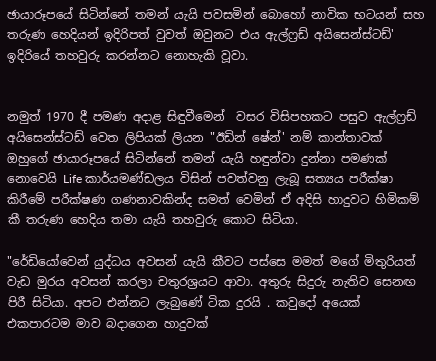ඡායාරූපයේ සිටින්නේ තමන් යැයි පවසමින් බොහෝ නාවික භටයන් සහ තරුණ හෙදියන් ඉදිරිපත් වුවත් ඔවුනට එය ඇල්ෆ්‍රඩ් අයිසෙන්ස්ටඩ්' ඉදිරියේ තහවුරු කරන්නට නොහැකි වූවා.


නමුත් 1970 දී පමණ අදාළ සිඳුවීමෙන්  වසර විසිපහකට පසුව ඇල්ෆ්‍රඩ් අයිසෙන්ස්ටඩ් වෙත ලිපියක් ලියන "ඊඩින් ෂේන්' නම් කාන්තාවක් ඔහුගේ ඡායාරූපයේ සිටින්නේ තමන් යැයි හඳුන්වා දුන්නා පමණක් නොවෙයි Life කාර්යමණ්ඩලය විසින් පවත්වනු ලැබූ සත්‍යය පරීක්ෂා කිරීමේ පරීක්ෂණ ගණනාවකින්ද සමත් වෙමින් ඒ අදිසි හාදුවට හිමිකම් කී තරුණ හෙදිය තමා යැයි තහවුරු කොට සිටියා.

"රේඩියෝවෙන් යුද්ධය අවසන් යැයි කීවට පස්සෙ මමත් මගේ මිතුරියත් වැඩ මුරය අවසන් කරලා චතුරශ්‍රයට ආවා. අතුරු සිදුරු නැතිව සෙනඟ පිරී සිටියා. අපට එන්නට ලැබුණේ ටික දුරයි . කවුදෝ අයෙක් එකපාරටම මාව බදාගෙන හාදුවක්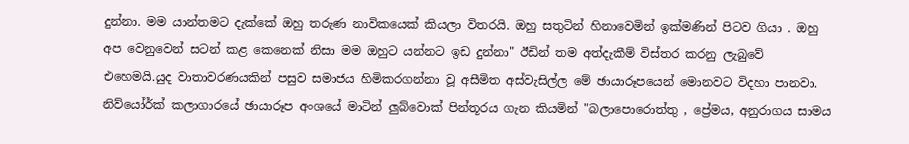දුන්නා. මම යාන්තමට දැක්කේ ඔහු තරුණ නාවිකයෙක් කියලා විතරයි. ඔහු සතුටින් හිනාවෙමින් ඉක්මණින් පිටව ගියා . ඔහු අප වෙනුවෙන් සටන් කළ කෙනෙක් නිසා මම ඔහුට යන්නට ඉඩ දුන්නා" ඊඩින් තම අත්දැකීම් විස්තර කරනු ලැබුවේ එහෙමයි.යුද වාතාවරණයකින් පසුව සමාජය හිමිකරගන්නා වූ අසීමිත අස්වැසිල්ල මේ ඡායාරූපයෙන් මොනවට විදහා පානවා. නිව්යෝර්ක් කලාගාරයේ ඡායාරූප අංශයේ මාටින් ලුබ්වොක් පින්තූරය ගැන කියමින් "බලාපොරොත්තු , ප්‍රේමය, අනුරාගය සාමය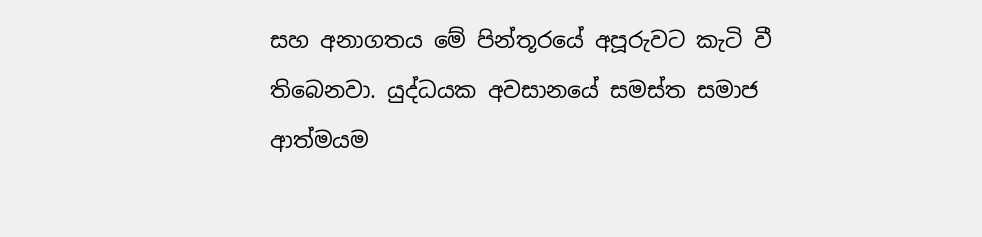සහ අනාගතය මේ පින්තූරයේ අපූරුවට කැටි වී තිබෙනවා. යුද්ධයක අවසානයේ සමස්ත සමාජ ආත්මයම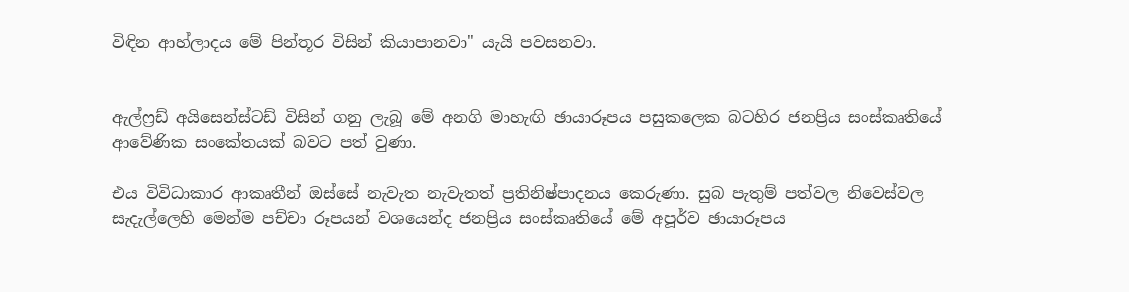විඳින ආහ්ලාදය මේ පින්තූර විසින් කියාපානවා" යැයි පවසනවා.


ඇල්ෆ්‍රඩ් අයිසෙන්ස්ටඩ් විසින් ගනු ලැබූ මේ අනගි මාහැඟි ඡායාරූපය පසුකලෙක බටහිර ජනප්‍රිය සංස්කෘතියේ ආවේණික සංකේතයක් බවට පත් වුණා.

එය විවිධාකාර ආකෘතීන් ඔස්සේ නැවැත නැවැතත් ප්‍රතිනිෂ්පාදනය කෙරුණා. සුබ පැතුම් පත්වල නිවෙස්වල සැදැල්ලෙහි මෙන්ම පච්චා රූපයන් වශයෙන්ද ජනප්‍රිය සංස්කෘතියේ මේ අපූර්ව ඡායාරූපය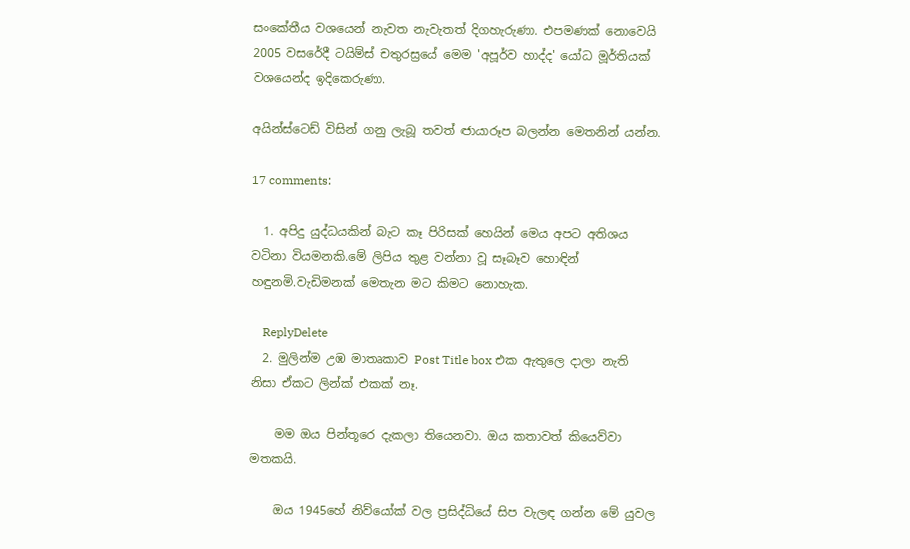සංකේතීය වශයෙන් නැවත නැවැතත් දිගහැරුණා. එපමණක් නොවෙයි 2005 වසරේදී ටයිම්ස් චතුරස්‍රයේ මෙම 'අපූර්ව හාද්ද' යෝධ මූර්තියක් වශයෙන්ද ඉදිකෙරුණා.

අයින්ස්ටෙඩ් විසින් ගනු ලැබූ තවත් ඦායාරූප බලන්න මෙතනින් යන්න.

17 comments:

  1. අපිදු යුද්ධයකින් බැට කෑ පිරිසක් හෙයින් මෙය අපට අතිශය වටිනා වියමනකි.මේ ලිපිය තුළ වන්නා වූ සෑබෑව හොඳින් හඳුනමි.වැඩිමනක් මෙතැන මට කිමට නොහැක.

    ReplyDelete
  2. මුලින්ම උඹ මාතෘකාව Post Title box එක ඇතුලෙ දාලා නැති නිසා ඒකට ලින්ක් එකක් නෑ.

    මම ඔය පින්තූරෙ දැකලා තියෙනවා. ඔය කතාවත් කියෙව්වා මතකයි.

    ඔය 1945හේ නිව්යෝක් වල ප්‍රසිද්ධියේ සිප වැලඳ ගන්න මේ යුවල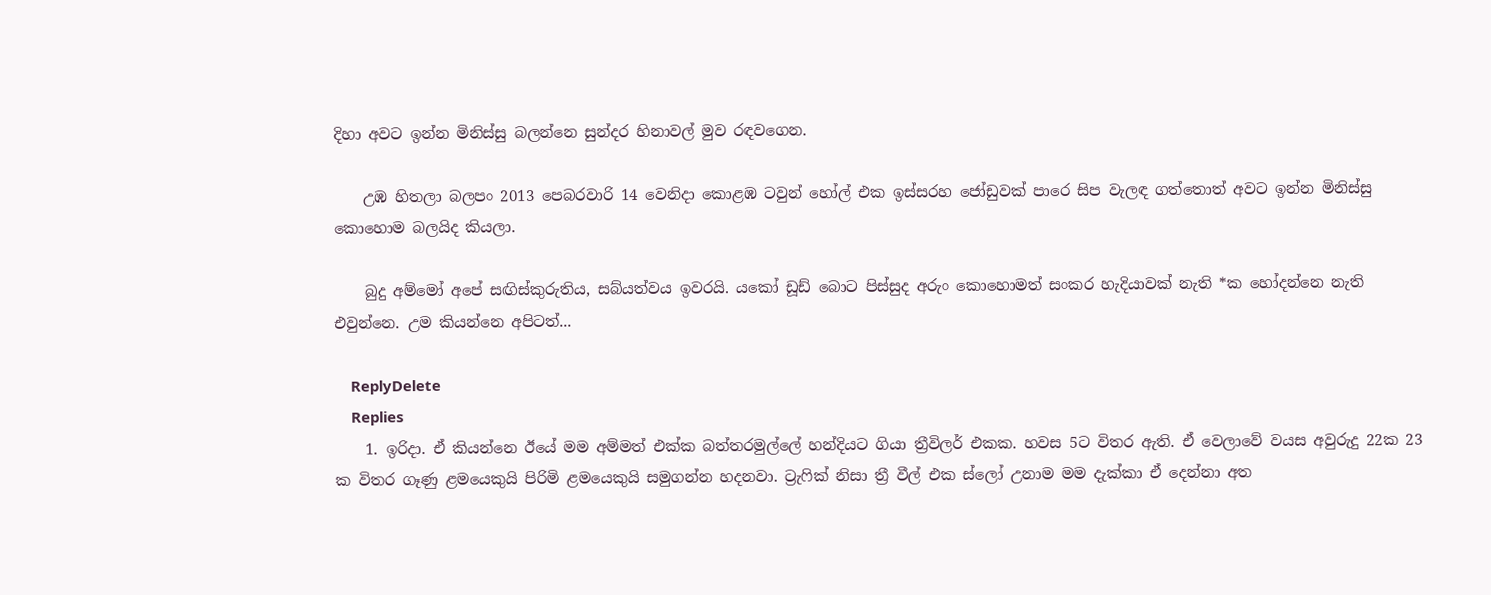දිහා අවට ඉන්න මිනිස්සු බලන්නෙ සුන්දර හිනාවල් මුව රඳවගෙන.

    උඹ හිතලා බලපං 2013 පෙබරවාරි 14 වෙනිදා කොළඹ ටවුන් හෝල් එක ඉස්සරහ ජෝඩුවක් පාරෙ සිප වැලඳ ගත්තොත් අවට ඉන්න මිනිස්සු කොහොම බලයිද කියලා.

    බුදු අම්මෝ අපේ සඟිස්කුරුතිය, සබ්යත්වය ඉවරයි. යකෝ ඩූඩ් බොට පිස්සුද අරුං කොහොමත් සංකර හැදියාවක් නැති *ක හෝදන්නෙ නැති එවුන්නෙ. උම කියන්නෙ අපිටත්...

    ReplyDelete
    Replies
    1. ඉරිදා. ඒ කියන්නෙ ඊයේ මම අම්මත් එක්ක බත්තරමුල්ලේ හන්දියට ගියා ත්‍රීවිලර් එකක. හවස 5ට විතර ඇති. ඒ වෙලාවේ වයස අවුරුදු 22ක 23 ක විතර ගෑණු ළමයෙකුයි පිරිමි ළමයෙකුයි සමුගන්න හදනවා. ට්‍රැෆික් නිසා ත්‍රී වීල් එක ස්ලෝ උනාම මම දැක්කා ඒ දෙන්නා අත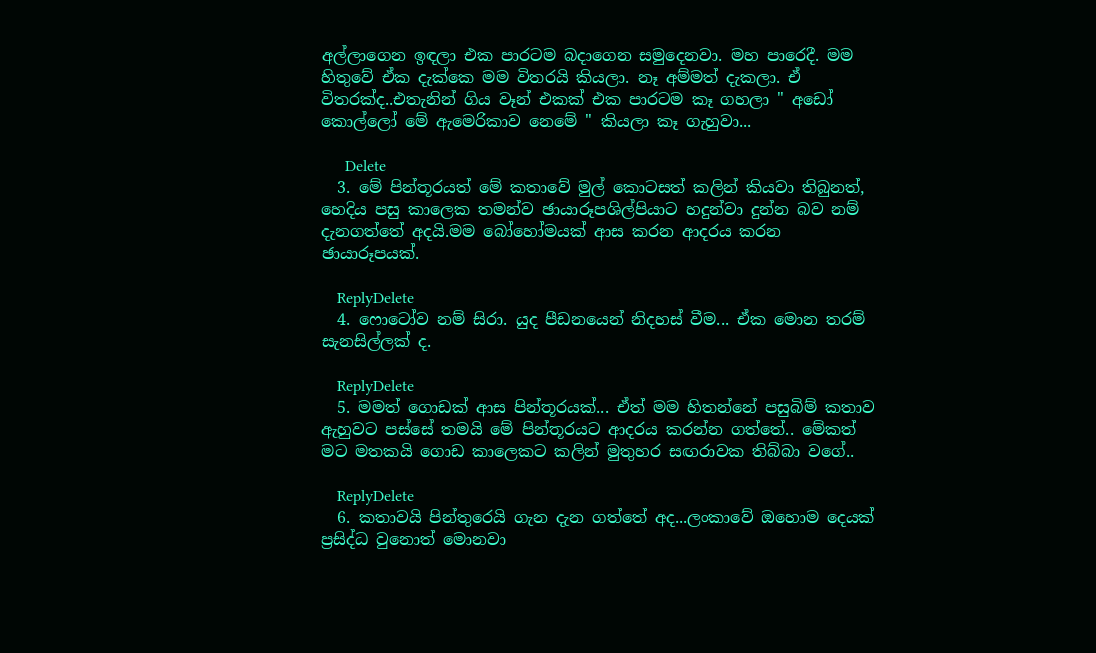අල්ලාගෙන ඉඳලා එක පාරටම බදාගෙන සමුදෙනවා. මහ පාරෙදී. මම හිතුවේ ඒක දැක්කෙ මම විතරයි කියලා. නෑ අම්මත් දැකලා. ඒ විතරක්ද..එතැනින් ගිය වෑන් එකක් එක පාරටම කෑ ගහලා " අඩෝ කොල්ලෝ මේ ඇමෙරිකාව නෙමේ " කියලා කෑ ගැහුවා...

      Delete
  3. මේ පින්තූරයත් මේ කතාවේ මුල් කොටසත් කලින් කියවා තිබුනත්, හෙදිය පසු කාලෙක තමන්ව ඡායාරූපශිල්පියාට හදුන්වා දුන්න බව නම් දැනගත්තේ අදයි.මම බෝහෝමයක් ආස කරන ආදරය කරන ඡායාරූපයක්.

    ReplyDelete
  4. ෆොටෝව නම් සිරා. යුද පීඩනයෙන් නිදහස් වීම... ඒක මොන තරම් සැනසිල්ලක් ද.

    ReplyDelete
  5. මමත් ‌ගොඩක් ආස පින්තූරයක්... ඒත් මම හිතන්නේ පසුබිම් කතාව ඇහුවට පස්සේ තමයි මේ පින්තූරයට ආදරය කරන්න ගත්තේ.. මේකත් මට මතකයි ගොඩ කාලෙකට කලින් මුතුහර සඟරාවක තිබ්බා වගේ..

    ReplyDelete
  6. කතාවයි පින්තුරෙයි ගැන දැන ගත්තේ අද...ලංකාවේ ඔහොම දෙයක් ප්‍රසිද්ධ වුනොත් මොනවා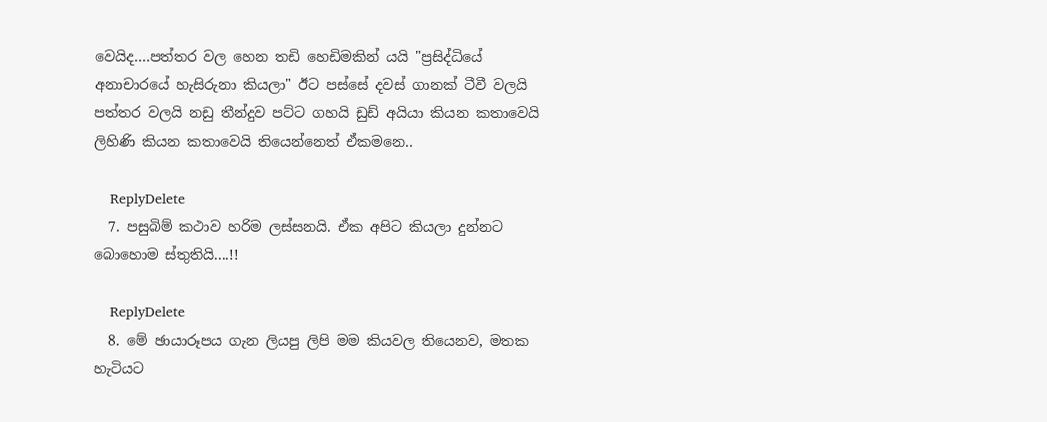වෙයිද....පත්තර වල හෙන තඩි හෙඩිමකින් යයි "ප්‍රසිද්ධියේ අනාචාරයේ හැසිරුනා කියලා" ඊට පස්සේ දවස් ගානක් ටීවී වලයි පත්තර වලයි නඩු තීන්දුව පට්ට ගහයි ඩුඩ් අයියා කියන කතාවෙයි ලිහිණි කියන කතාවෙයි තියෙන්නෙත් ඒකමනෙ..

    ReplyDelete
  7. පසුබිම් කථාව හරිම ලස්සනයි. ඒක අපිට කියලා දුන්නට බොහොම ස්තුතියි....!!

    ReplyDelete
  8. මේ ඡායාරූපය ගැන ලියපු ලිපි මම කියවල තියෙනව, මතක හැටියට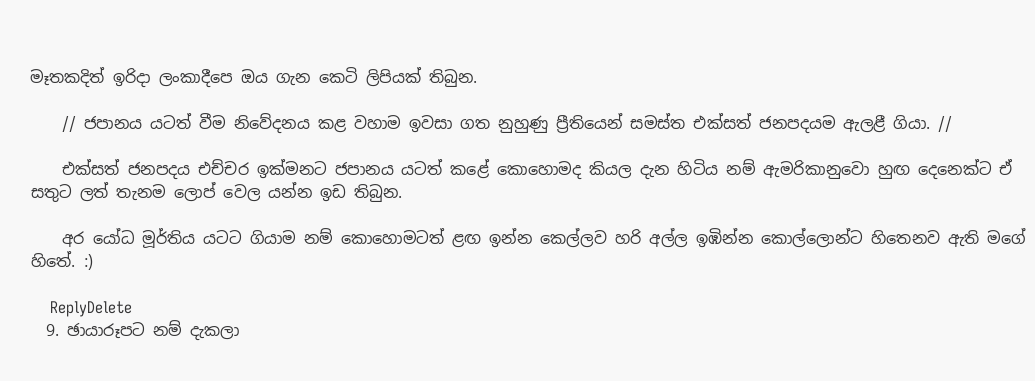මෑතකදිත් ඉරිදා ලංකාදීපෙ ඔය ගැන කෙටි ලිපියක් තිබුන.

    // ජපානය යටත් වීම නිවේදනය කළ වහාම ඉවසා ගත නුහුණු ප්‍රීතියෙන් සමස්ත එක්සත් ජනපදයම ඇලළී ගියා. //

    එක්සත් ජනපදය එච්චර ඉක්මනට ජපානය යටත් කළේ කොහොමද කියල දැන හිටිය නම් ඇමරිකානුවො හුඟ දෙනෙක්ට ඒ සතුට ලත් තැනම ලොප් වෙල යන්න ඉඩ තිබුන.

    අර යෝධ මූර්තිය යටට ගියාම නම් කොහොමටත් ළඟ ඉන්න කෙල්ලව හරි අල්ල ඉඹින්න කොල්ලොන්ට හිතෙනව ඇති මගේ හිතේ. :)

    ReplyDelete
  9. ඡායාරූපට නම් දැකලා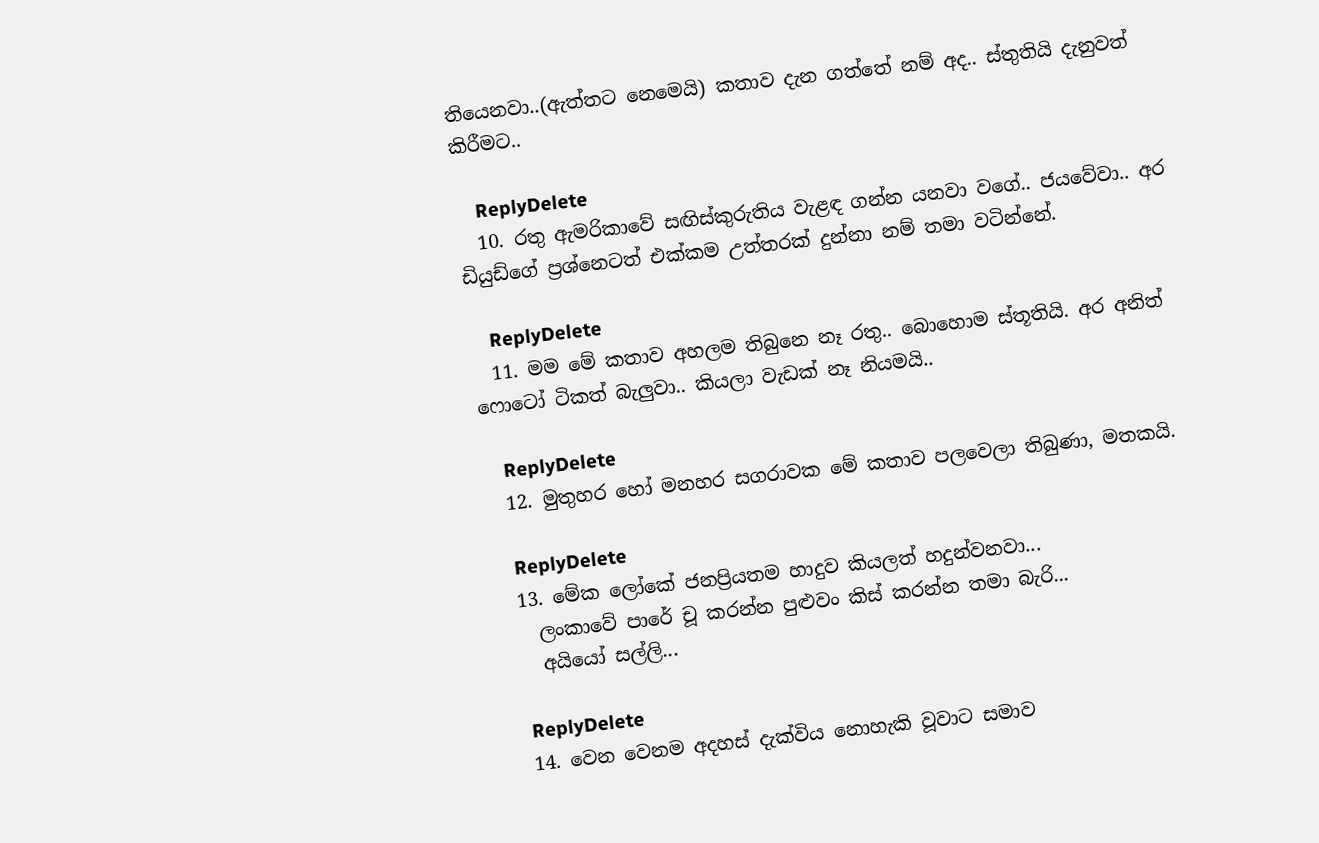තියෙනවා..(ඇත්තට නෙමෙයි) කතාව දැන ගත්තේ නම් අද.. ස්තුතියි දැනුවත් කිරීමට..

    ReplyDelete
  10. රතු ඇමරිකාවේ සඟිස්කුරුතිය වැළඳ ගන්න යනවා වගේ.. ජයවේවා.. අර ඩියුඩ්ගේ ප්‍රශ්නෙටත් එක්කම උත්තරක් දුන්නා නම් තමා වටින්නේ.

    ReplyDelete
  11. මම මේ කතාව අහලම තිබුනෙ නෑ රතු.. බොහොම ස්තූතියි. අර අනිත් ෆොටෝ ටිකත් බැලුවා.. කියලා වැඩක් නෑ නියමයි..

    ReplyDelete
  12. මුතුහර හෝ මනහර සගරාවක මේ කතාව පලවෙලා තිබුණා, මතකයි.

    ReplyDelete
  13. මේක ලෝකේ ජනප්‍රියතම හාදුව කියලත් හදුන්වනවා...
    ලංකාවේ පාරේ චූ කරන්න පුළුවං කිස් කරන්න තමා බැරි...
    අයියෝ සල්ලි...

    ReplyDelete
  14. වෙන වෙනම අදහස් දැක්විය නොහැකි වූවාට සමාව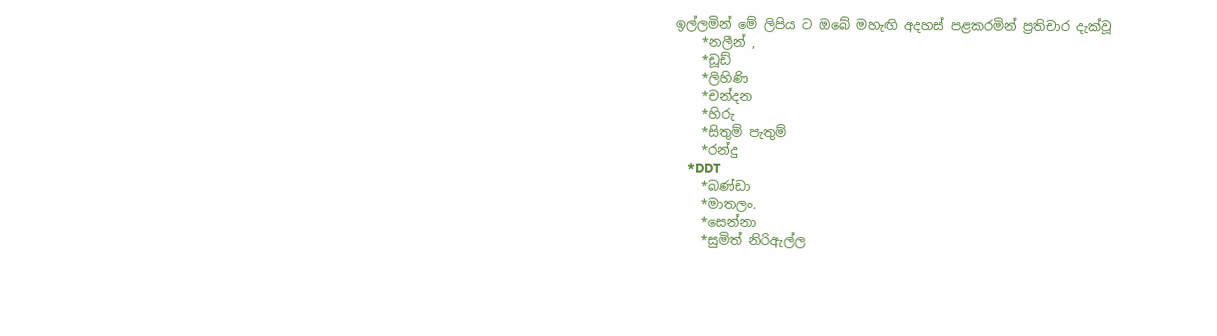ඉල්ලමින් මේ ලිපිය ට ඔබේ මහැඟි අදහස් පළකරමින් ප්‍රතිචාර දැක්වූ
    *නලීන් ,
    *ඩූඩ්
    *ලිහිණි
    *චන්දන
    *හිරු
    *සිතුම් පැතුම්
    *රන්දු
    *DDT
    *බණ්ඩා
    *මාතලං.
    *සෙන්නා
    *සුමිත් නිරිඇල්ල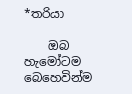*තරියා

    ඔබ හැමෝටම බෙහෙවින්ම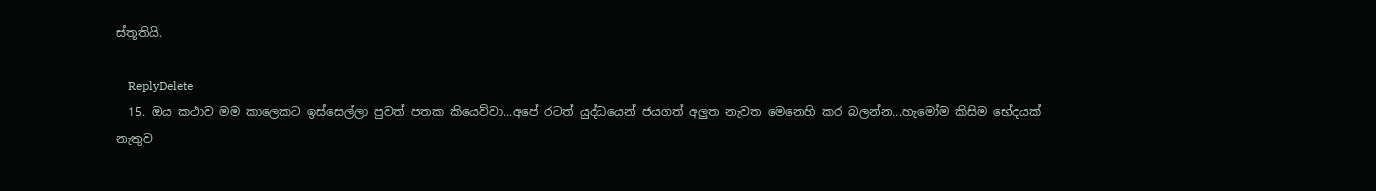ස්තූතියි.

    ReplyDelete
  15. ඔය කථාව මම කාලෙකට ඉස්සෙල්ලා පුවත් පතක කියෙව්වා...අපේ රටත් යුද්ධයෙන් ජයගත් අලුත නැවත මෙනෙහි කර බලන්න...හැමෝම කිසිම භේදයක් නැතුව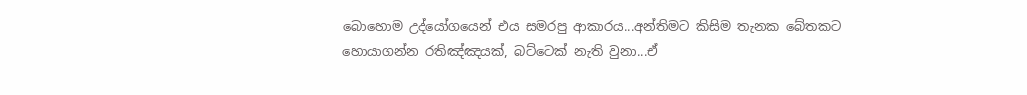බොහොම උද්යෝගයෙන් එය සමරපු ආකාරය...අන්තිමට කිසිම තැනක බේතකට හොයාගන්න රතිඤ්ඤයක්, බට්ටෙක් නැති වුනා...ඒ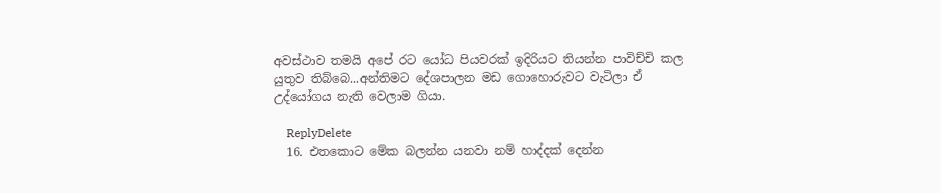අවස්ථාව තමයි අපේ රට යෝධ පියවරක් ඉදිරියට තියන්න පාවිච්චි කල යුතුව තිබ්බෙ...අන්තිමට දේශපාලන මඩ ගොහොරුවට වැටිලා ඒ උද්යෝගය නැති වෙලාම ගියා.

    ReplyDelete
  16. එතකොට මේක බලන්න යනවා නම් හාද්දක් දෙන්න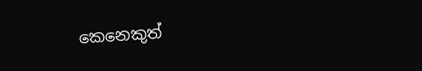කෙනෙකුත්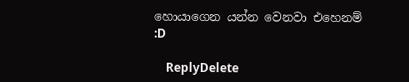හොයාගෙන යන්න වෙනවා එහෙනම් :D

    ReplyDelete